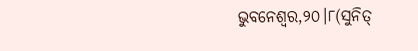ଭୁବନେଶ୍ୱର,୨୦।୮(ସୁନିତ୍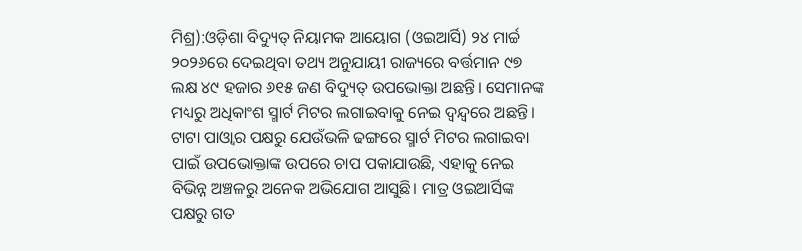ମିଶ୍ର):ଓଡ଼ିଶା ବିଦ୍ୟୁତ୍ ନିୟାମକ ଆୟୋଗ (ଓଇଆର୍ସି) ୨୪ ମାର୍ଚ୍ଚ ୨୦୨୬ରେ ଦେଇଥିବା ତଥ୍ୟ ଅନୁଯାୟୀ ରାଜ୍ୟରେ ବର୍ତ୍ତମାନ ୯୭ ଲକ୍ଷ ୪୯ ହଜାର ୬୧୫ ଜଣ ବିଦ୍ୟୁତ୍ ଉପଭୋକ୍ତା ଅଛନ୍ତି। ସେମାନଙ୍କ ମଧ୍ୟରୁ ଅଧିକାଂଶ ସ୍ମାର୍ଟ ମିଟର ଲଗାଇବାକୁ ନେଇ ଦ୍ୱନ୍ଦ୍ୱରେ ଅଛନ୍ତି। ଟାଟା ପାଓ୍ବାର ପକ୍ଷରୁ ଯେଉଁଭଳି ଢଙ୍ଗରେ ସ୍ମାର୍ଟ ମିଟର ଲଗାଇବା ପାଇଁ ଉପଭୋକ୍ତାଙ୍କ ଉପରେ ଚାପ ପକାଯାଉଛି, ଏହାକୁ ନେଇ ବିଭିନ୍ନ ଅଞ୍ଚଳରୁ ଅନେକ ଅଭିଯୋଗ ଆସୁଛି। ମାତ୍ର ଓଇଆର୍ସିଙ୍କ ପକ୍ଷରୁ ଗତ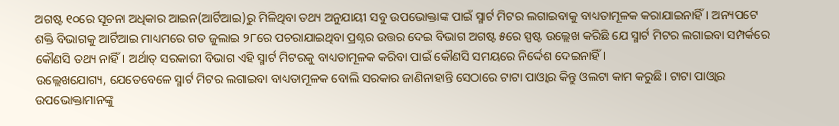ଅଗଷ୍ଟ ୧୦ରେ ସୂଚନା ଅଧିକାର ଆଇନ(ଆର୍ଟିଆଇ)ରୁ ମିଳିଥିବା ତଥ୍ୟ ଅନୁଯାୟୀ ସବୁ ଉପଭୋକ୍ତାଙ୍କ ପାଇଁ ସ୍ମାର୍ଟ ମିଟର ଲଗାଇବାକୁ ବାଧ୍ୟତାମୂଳକ କରାଯାଇନାହିଁ। ଅନ୍ୟପଟେ ଶକ୍ତି ବିଭାଗକୁ ଆର୍ଟିଆଇ ମାଧ୍ୟମରେ ଗତ ଜୁଲାଇ ୨୮ରେ ପଚରାଯାଇଥିବା ପ୍ରଶ୍ନର ଉତ୍ତର ଦେଇ ବିଭାଗ ଅଗଷ୍ଟ ୫ରେ ସ୍ପଷ୍ଟ ଉଲ୍ଲେଖ କରିଛି ଯେ ସ୍ମାର୍ଟ ମିଟର ଲଗାଇବା ସମ୍ପର୍କରେ କୌଣସି ତଥ୍ୟ ନାହିଁ। ଅର୍ଥାତ୍ ସରକାରୀ ବିଭାଗ ଏହି ସ୍ମାର୍ଟ ମିଟରକୁ ବାଧ୍ୟତାମୂଳକ କରିବା ପାଇଁ କୌଣସି ସମୟରେ ନିର୍ଦ୍ଦେଶ ଦେଇନାହିଁ।
ଉଲ୍ଲେଖଯୋଗ୍ୟ, ଯେତେବେଳେ ସ୍ମାର୍ଟ ମିଟର ଲଗାଇବା ବାଧ୍ୟତାମୂଳକ ବୋଲି ସରକାର ଜାଣିନାହାନ୍ତି ସେଠାରେ ଟାଟା ପାଓ୍ବାର କିନ୍ତୁ ଓଲଟା କାମ କରୁଛି। ଟାଟା ପାଓ୍ବାର ଉପଭୋକ୍ତାମାନଙ୍କୁ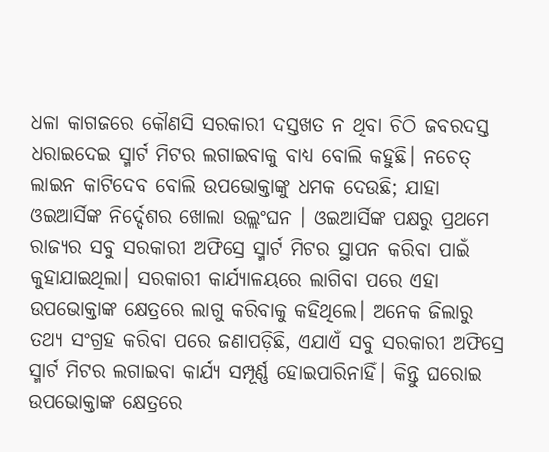ଧଳା କାଗଜରେ କୌଣସି ସରକାରୀ ଦସ୍ତଖତ ନ ଥିବା ଚିଠି ଜବରଦସ୍ତ ଧରାଇଦେଇ ସ୍ମାର୍ଟ ମିଟର ଲଗାଇବାକୁ ବାଧ୍ୟ ବୋଲି କହୁଛି। ନଚେତ୍ ଲାଇନ କାଟିଦେବ ବୋଲି ଉପଭୋକ୍ତାଙ୍କୁ ଧମକ ଦେଉଛି; ଯାହା ଓଇଆର୍ସିଙ୍କ ନିର୍ଦ୍ଦେଶର ଖୋଲା ଉଲ୍ଲଂଘନ । ଓଇଆର୍ସିଙ୍କ ପକ୍ଷରୁ ପ୍ରଥମେ ରାଜ୍ୟର ସବୁ ସରକାରୀ ଅଫିସ୍ରେ ସ୍ମାର୍ଟ ମିଟର ସ୍ଥାପନ କରିବା ପାଇଁ କୁହାଯାଇଥିଲା। ସରକାରୀ କାର୍ଯ୍ୟାଳୟରେ ଲାଗିବା ପରେ ଏହା ଉପଭୋକ୍ତାଙ୍କ କ୍ଷେତ୍ରରେ ଲାଗୁ କରିବାକୁ କହିଥିଲେ। ଅନେକ ଜିଲାରୁ ତଥ୍ୟ ସଂଗ୍ରହ କରିବା ପରେ ଜଣାପଡ଼ିଛି, ଏଯାଏଁ ସବୁ ସରକାରୀ ଅଫିସ୍ରେ ସ୍ମାର୍ଟ ମିଟର ଲଗାଇବା କାର୍ଯ୍ୟ ସମ୍ପୂର୍ଣ୍ଣ ହୋଇପାରିନାହିଁ। କିନ୍ତୁ ଘରୋଇ ଉପଭୋକ୍ତାଙ୍କ କ୍ଷେତ୍ରରେ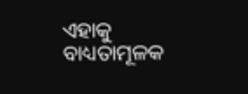ଏହାକୁ ବାଧ୍ୟତାମୂଳକ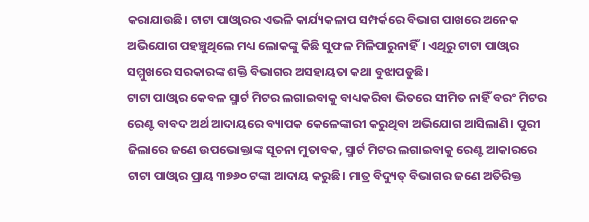କରାଯାଉଛି। ଟାଟା ପାଓ୍ବାରର ଏଭଳି କାର୍ଯ୍ୟକଳାପ ସମ୍ପର୍କରେ ବିଭାଗ ପାଖରେ ଅନେକ ଅଭିଯୋଗ ପହଞ୍ଚୁଥିଲେ ମଧ୍ୟ ଲୋକଙ୍କୁ କିଛି ସୁଫଳ ମିଳିପାରୁନାହିଁ। ଏଥିରୁ ଟାଟା ପାଓ୍ବାର ସମ୍ମୁଖରେ ସରକାରଙ୍କ ଶକ୍ତି ବିଭାଗର ଅସହାୟତା କଥା ବୁଝାପଡୁଛି।
ଟାଟା ପାଓ୍ବାର କେବଳ ସ୍ମାର୍ଟ ମିଟର ଲଗାଇବାକୁ ବାଧ୍ୟକରିବା ଭିତରେ ସୀମିତ ନାହିଁ ବରଂ ମିଟର ରେଣ୍ଟ ବାବଦ ଅର୍ଥ ଆଦାୟରେ ବ୍ୟାପକ କେଳେଙ୍କାରୀ କରୁଥିବା ଅଭିଯୋଗ ଆସିଲାଣି। ପୁରୀ ଜିଲାରେ ଜଣେ ଉପଭୋକ୍ତାଙ୍କ ସୂଚନା ମୁତାବକ, ସ୍ମାର୍ଟ ମିଟର ଲଗାଇବାକୁ ରେଣ୍ଟ ଆକାରରେ ଟାଟା ପାଓ୍ବାର ପ୍ରାୟ ୩୭୬୦ ଟଙ୍କା ଆଦାୟ କରୁଛି। ମାତ୍ର ବିଦ୍ୟୁତ୍ ବିଭାଗର ଜଣେ ଅତିରିକ୍ତ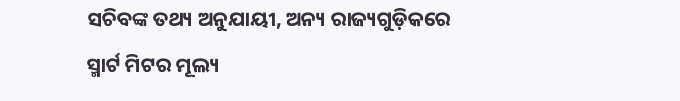ସଚିବଙ୍କ ତଥ୍ୟ ଅନୁଯାୟୀ, ଅନ୍ୟ ରାଜ୍ୟଗୁଡ଼ିକରେ ସ୍ମାର୍ଟ ମିଟର ମୂଲ୍ୟ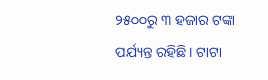୨୫୦୦ରୁ ୩ ହଜାର ଟଙ୍କା ପର୍ଯ୍ୟନ୍ତ ରହିଛି। ଟାଟା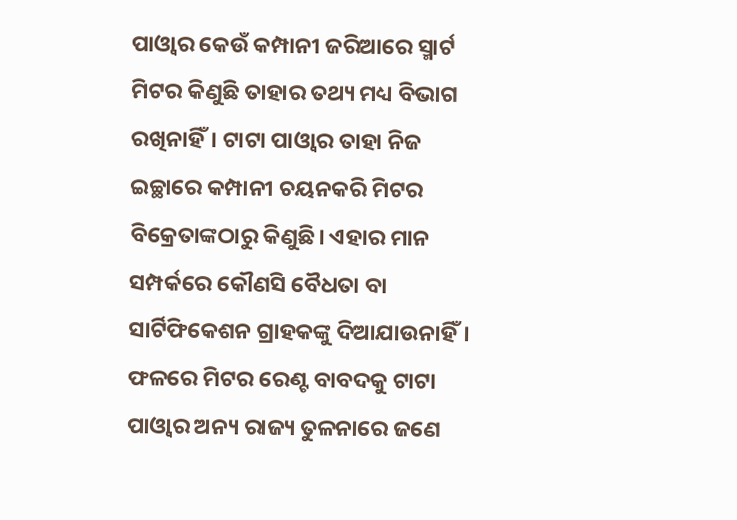ପାଓ୍ବାର କେଉଁ କମ୍ପାନୀ ଜରିଆରେ ସ୍ମାର୍ଟ ମିଟର କିଣୁଛି ତାହାର ତଥ୍ୟ ମଧ୍ୟ ବିଭାଗ ରଖିନାହିଁ। ଟାଟା ପାଓ୍ବାର ତାହା ନିଜ ଇଚ୍ଛାରେ କମ୍ପାନୀ ଚୟନକରି ମିଟର ବିକ୍ରେତାଙ୍କଠାରୁ କିଣୁଛି। ଏହାର ମାନ ସମ୍ପର୍କରେ କୌଣସି ବୈଧତା ବା ସାର୍ଟିଫିକେଶନ ଗ୍ରାହକଙ୍କୁ ଦିଆଯାଉନାହିଁ। ଫଳରେ ମିଟର ରେଣ୍ଟ ବାବଦକୁ ଟାଟା ପାଓ୍ବାର ଅନ୍ୟ ରାଜ୍ୟ ତୁଳନାରେ ଜଣେ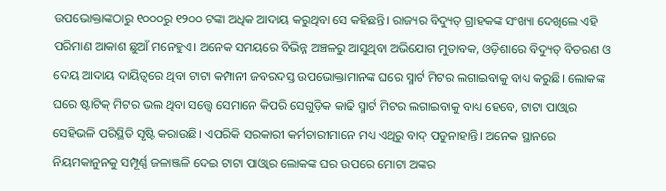ଉପଭୋକ୍ତାଙ୍କଠାରୁ ୧୦୦୦ରୁ ୧୨୦୦ ଟଙ୍କା ଅଧିକ ଆଦାୟ କରୁଥିବା ସେ କହିଛନ୍ତି। ରାଜ୍ୟର ବିଦ୍ୟୁତ୍ ଗ୍ରାହକଙ୍କ ସଂଖ୍ୟା ଦେଖିଲେ ଏହି ପରିମାଣ ଆକାଶ ଛୁଆଁ ମନେହୁଏ। ଅନେକ ସମୟରେ ବିଭିନ୍ନ ଅଞ୍ଚଳରୁ ଆସୁଥିବା ଅଭିଯୋଗ ମୁତାବକ, ଓଡ଼ିଶାରେ ବିଦ୍ୟୁତ୍ ବିତରଣ ଓ ଦେୟ ଆଦାୟ ଦାୟିତ୍ୱରେ ଥିବା ଟାଟା କମ୍ପାନୀ ଜବରଦସ୍ତ ଉପଭୋକ୍ତାମାନଙ୍କ ଘରେ ସ୍ମାର୍ଟ ମିଟର ଲଗାଇବାକୁ ବାଧ୍ୟ କରୁଛି। ଲୋକଙ୍କ ଘରେ ଷ୍ଟାଟିକ୍ ମିଟର ଭଲ ଥିବା ସତ୍ତ୍ୱେ ସେମାନେ କିପରି ସେଗୁଡ଼ିକ କାଢି ସ୍ମାର୍ଟ ମିଟର ଲଗାଇବାକୁ ବାଧ୍ୟ ହେବେ, ଟାଟା ପାଓ୍ବାର ସେହିଭଳି ପରିସ୍ଥିତି ସୃଷ୍ଟି କରାଉଛି। ଏପରିକି ସରକାରୀ କର୍ମଚାରୀମାନେ ମଧ୍ୟ ଏଥିରୁ ବାଦ୍ ପଡୁନାହାନ୍ତି। ଅନେକ ସ୍ଥାନରେ ନିୟମକାନୁନକୁ ସମ୍ପୂର୍ଣ୍ଣ ଜଳାଞ୍ଜଳି ଦେଇ ଟାଟା ପାଓ୍ବାର ଲୋକଙ୍କ ଘର ଉପରେ ମୋଟା ଅଙ୍କର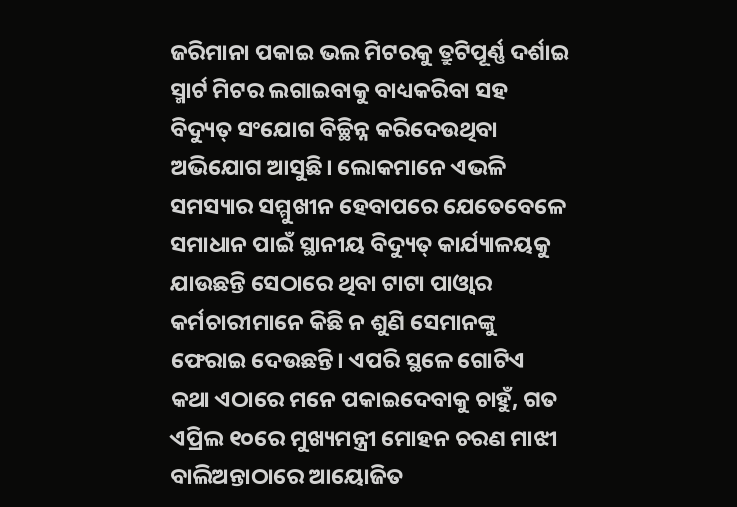ଜରିମାନା ପକାଇ ଭଲ ମିଟରକୁ ତ୍ରୁଟିପୂର୍ଣ୍ଣ ଦର୍ଶାଇ ସ୍ମାର୍ଟ ମିଟର ଲଗାଇବାକୁ ବାଧ୍ୟକରିବା ସହ ବିଦ୍ୟୁତ୍ ସଂଯୋଗ ବିଚ୍ଛିନ୍ନ କରିଦେଉଥିବା ଅଭିଯୋଗ ଆସୁଛି। ଲୋକମାନେ ଏଭଳି ସମସ୍ୟାର ସମ୍ମୁଖୀନ ହେବାପରେ ଯେତେବେଳେ ସମାଧାନ ପାଇଁ ସ୍ଥାନୀୟ ବିଦ୍ୟୁତ୍ କାର୍ଯ୍ୟାଳୟକୁ ଯାଉଛନ୍ତି ସେଠାରେ ଥିବା ଟାଟା ପାଓ୍ବାର କର୍ମଚାରୀମାନେ କିଛି ନ ଶୁଣି ସେମାନଙ୍କୁ ଫେରାଇ ଦେଉଛନ୍ତି। ଏପରି ସ୍ଥଳେ ଗୋଟିଏ କଥା ଏଠାରେ ମନେ ପକାଇଦେବାକୁ ଚାହୁଁ, ଗତ ଏପ୍ରିଲ ୧୦ରେ ମୁଖ୍ୟମନ୍ତ୍ରୀ ମୋହନ ଚରଣ ମାଝୀ ବାଲିଅନ୍ତାଠାରେ ଆୟୋଜିତ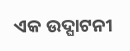ଏକ ଉଦ୍ଘାଟନୀ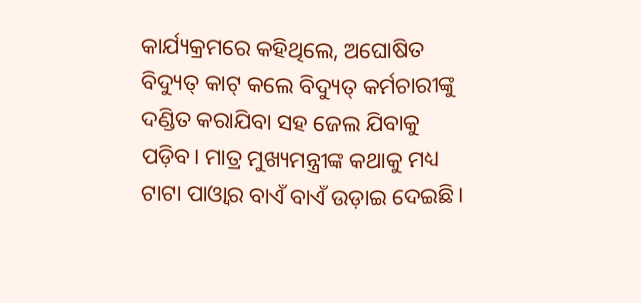କାର୍ଯ୍ୟକ୍ରମରେ କହିଥିଲେ, ଅଘୋଷିତ ବିଦ୍ୟୁତ୍ କାଟ୍ କଲେ ବିଦ୍ୟୁତ୍ କର୍ମଚାରୀଙ୍କୁ ଦଣ୍ଡିତ କରାଯିବା ସହ ଜେଲ ଯିବାକୁ ପଡ଼ିବ। ମାତ୍ର ମୁଖ୍ୟମନ୍ତ୍ରୀଙ୍କ କଥାକୁ ମଧ୍ୟ ଟାଟା ପାଓ୍ବାର ବାଏଁ ବାଏଁ ଉଡ଼ାଇ ଦେଇଛି।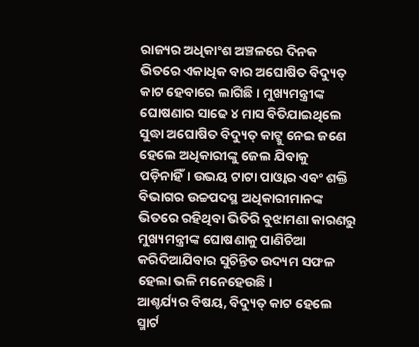ରାଜ୍ୟର ଅଧିକାଂଶ ଅଞ୍ଚଳରେ ଦିନକ ଭିତରେ ଏକାଧିକ ବାର ଅଘୋଷିତ ବିଦ୍ୟୁତ୍ କାଟ ହେବାରେ ଲାଗିଛି। ମୁଖ୍ୟମନ୍ତ୍ରୀଙ୍କ ଘୋଷଣାର ସାଢେ ୪ ମାସ ବିତିଯାଇଥିଲେ ସୁଦ୍ଧା ଅଘୋଷିତ ବିଦ୍ୟୁତ୍ କାଟ୍କୁ ନେଇ ଜଣେ ହେଲେ ଅଧିକାରୀଙ୍କୁ ଜେଲ ଯିବାକୁ ପଡ଼ିନାହିଁ। ଉଭୟ ଟାଟା ପାଓ୍ବାର ଏବଂ ଶକ୍ତି ବିଭାଗର ଉଚ୍ଚପଦସ୍ଥ ଅଧିକାରୀମାନଙ୍କ ଭିତରେ ରହିଥିବା ଭିତିରି ବୁଝାମଣା କାରଣରୁ ମୁଖ୍ୟମନ୍ତ୍ରୀଙ୍କ ଘୋଷଣାକୁ ପାଣିଚିଆ କରିଦିଆଯିବାର ସୁଚିନ୍ତିତ ଉଦ୍ୟମ ସଫଳ ହେଲା ଭଳି ମନେହେଉଛି।
ଆଶ୍ଚର୍ଯ୍ୟର ବିଷୟ, ବିଦ୍ୟୁତ୍ କାଟ ହେଲେ ସ୍ମାର୍ଟ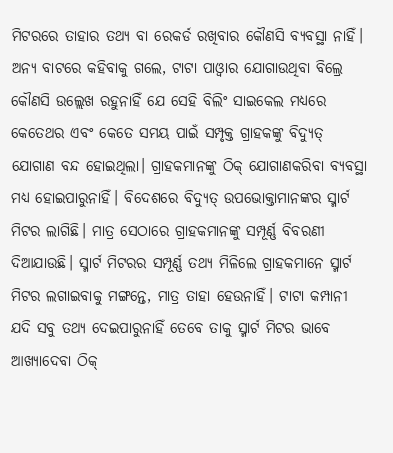ମିଟରରେ ତାହାର ତଥ୍ୟ ବା ରେକର୍ଡ ରଖିବାର କୌଣସି ବ୍ୟବସ୍ଥା ନାହିଁ। ଅନ୍ୟ ବାଟରେ କହିବାକୁ ଗଲେ, ଟାଟା ପାଓ୍ବାର ଯୋଗାଉଥିବା ବିଲ୍ରେ କୌଣସି ଉଲ୍ଲେଖ ରହୁନାହିଁ ଯେ ସେହି ବିଲିଂ ସାଇକେଲ ମଧ୍ୟରେ କେତେଥର ଏବଂ କେତେ ସମୟ ପାଇଁ ସମ୍ପୃକ୍ତ ଗ୍ରାହକଙ୍କୁ ବିଦ୍ୟୁତ୍ ଯୋଗାଣ ବନ୍ଦ ହୋଇଥିଲା। ଗ୍ରାହକମାନଙ୍କୁ ଠିକ୍ ଯୋଗାଣକରିବା ବ୍ୟବସ୍ଥା ମଧ୍ୟ ହୋଇପାରୁନାହିଁ। ବିଦେଶରେ ବିଦ୍ୟୁତ୍ ଉପଭୋକ୍ତାମାନଙ୍କର ସ୍ମାର୍ଟ ମିଟର ଲାଗିଛି। ମାତ୍ର ସେଠାରେ ଗ୍ରାହକମାନଙ୍କୁ ସମ୍ପୂର୍ଣ୍ଣ ବିବରଣୀ ଦିଆଯାଉଛି। ସ୍ମାର୍ଟ ମିଟରର ସମ୍ପୂର୍ଣ୍ଣ ତଥ୍ୟ ମିଳିଲେ ଗ୍ରାହକମାନେ ସ୍ମାର୍ଟ ମିଟର ଲଗାଇବାକୁ ମଙ୍ଗନ୍ତେ, ମାତ୍ର ତାହା ହେଉନାହିଁ। ଟାଟା କମ୍ପାନୀ ଯଦି ସବୁ ତଥ୍ୟ ଦେଇପାରୁନାହିଁ ତେବେ ତାକୁ ସ୍ମାର୍ଟ ମିଟର ଭାବେ ଆଖ୍ୟାଦେବା ଠିକ୍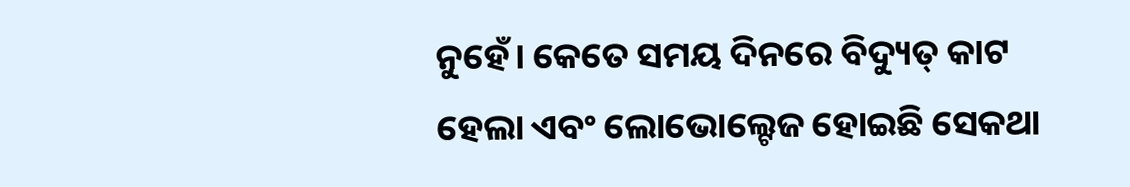ନୁହେଁ। କେତେ ସମୟ ଦିନରେ ବିଦ୍ୟୁତ୍ କାଟ ହେଲା ଏବଂ ଲୋଭୋଲ୍ଟେଜ ହୋଇଛି ସେକଥା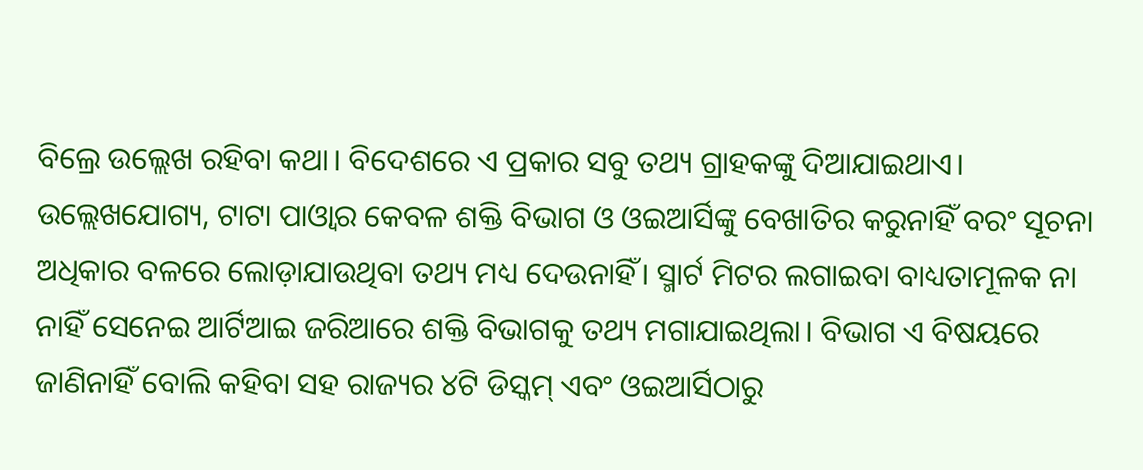ବିଲ୍ରେ ଉଲ୍ଲେଖ ରହିବା କଥା। ବିଦେଶରେ ଏ ପ୍ରକାର ସବୁ ତଥ୍ୟ ଗ୍ରାହକଙ୍କୁ ଦିଆଯାଇଥାଏ।
ଉଲ୍ଲେଖଯୋଗ୍ୟ, ଟାଟା ପାଓ୍ବାର କେବଳ ଶକ୍ତି ବିଭାଗ ଓ ଓଇଆର୍ସିଙ୍କୁ ବେଖାତିର କରୁନାହିଁ ବରଂ ସୂଚନା ଅଧିକାର ବଳରେ ଲୋଡ଼ାଯାଉଥିବା ତଥ୍ୟ ମଧ୍ୟ ଦେଉନାହିଁ। ସ୍ମାର୍ଟ ମିଟର ଲଗାଇବା ବାଧ୍ୟତାମୂଳକ ନା ନାହିଁ ସେନେଇ ଆର୍ଟିଆଇ ଜରିଆରେ ଶକ୍ତି ବିଭାଗକୁ ତଥ୍ୟ ମଗାଯାଇଥିଲା। ବିଭାଗ ଏ ବିଷୟରେ ଜାଣିନାହିଁ ବୋଲି କହିବା ସହ ରାଜ୍ୟର ୪ଟି ଡିସ୍କମ୍ ଏବଂ ଓଇଆର୍ସିଠାରୁ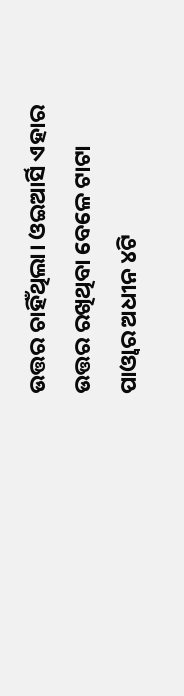ଉତ୍ତର ଚାହିଁଥିଲା। ଓଇଆର୍ସି ଏହାର ଉତ୍ତର ରଖିଥିବା ବେଳେ ଟାଟା ପାଓ୍ବାର ଅଧୀନ ୪ଟି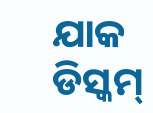ଯାକ ଡିସ୍କମ୍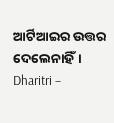ଆର୍ଟିଆଇର ଉତ୍ତର ଦେଲେନାହିଁ।
Dharitri –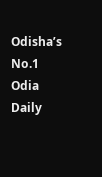Odisha’s No.1 Odia Daily